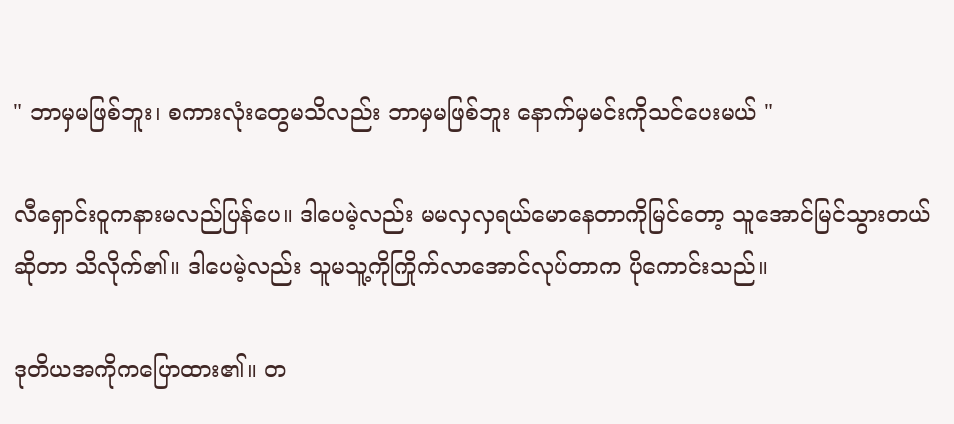" ဘာမှမဖြစ်ဘူး၊ စကားလုံးတွေမသိလည်း ဘာမှမဖြစ်ဘူး နောက်မှမင်းကိုသင်ပေးမယ် "

လီရှောင်းဝူကနားမလည်ပြန်ပေ။ ဒါပေမဲ့လည်း မမလှလှရယ်မောနေတာကိုမြင်တော့ သူအောင်မြင်သွားတယ်ဆိုတာ သိလိုက်၏။ ဒါပေမဲ့လည်း သူမသူ့ကိုကြိုက်လာအောင်လုပ်တာက ပိုကောင်းသည်။

ဒုတိယအကိုကပြောထား၏။ တ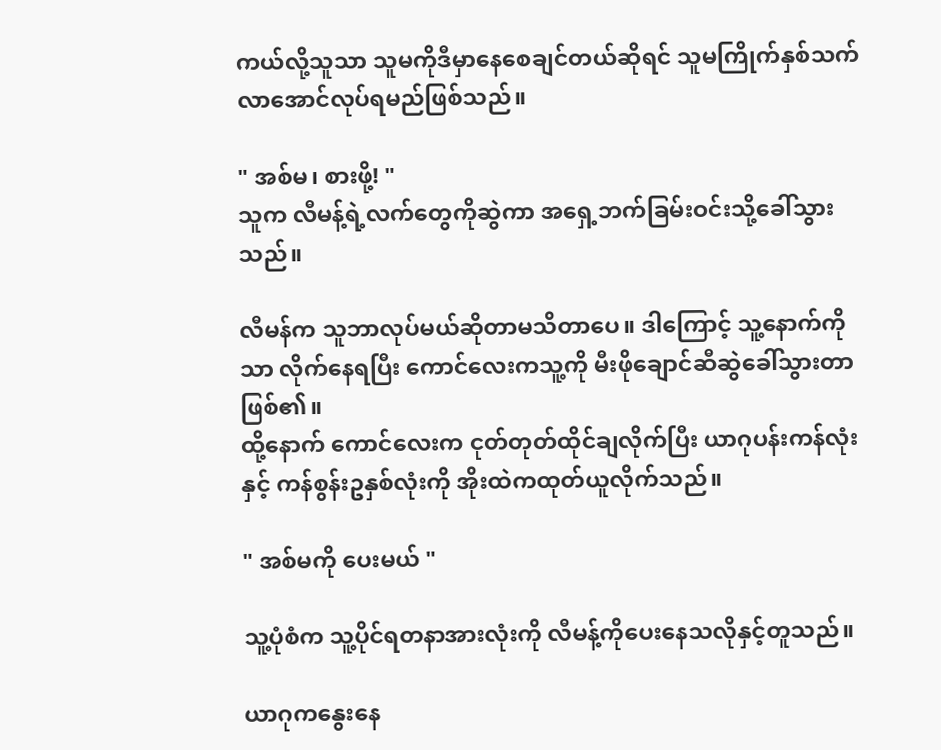ကယ်လို့သူသာ သူမကိုဒီမှာနေစေချင်တယ်ဆိုရင် သူမကြိုက်နှစ်သက်လာအောင်လုပ်ရမည်ဖြစ်သည်။

" အစ်မ၊ စားဖို့! "
သူက လီမန့်ရဲ့လက်တွေကိုဆွဲကာ အရှေ့ဘက်ခြမ်းဝင်းသို့ခေါ်သွားသည်။

လီမန်က သူဘာလုပ်မယ်ဆိုတာမသိတာပေ။ ဒါကြောင့် သူ့နောက်ကိုသာ လိုက်နေရပြီး ကောင်လေးကသူ့ကို မီးဖိုချောင်ဆီဆွဲခေါ်သွားတာဖြစ်၏။
ထို့နောက် ကောင်လေးက ငုတ်တုတ်ထိုင်ချလိုက်ပြီး ယာဂုပန်းကန်လုံးနှင့် ကန်စွန်းဥနှစ်လုံးကို အိုးထဲကထုတ်ယူလိုက်သည်။

" အစ်မကို ပေးမယ် "

သူ့ပုံစံက သူ့ပိုင်ရတနာအားလုံးကို လီမန့်ကိုပေးနေသလိုနှင့်တူသည်။

ယာဂုကနွေးနေ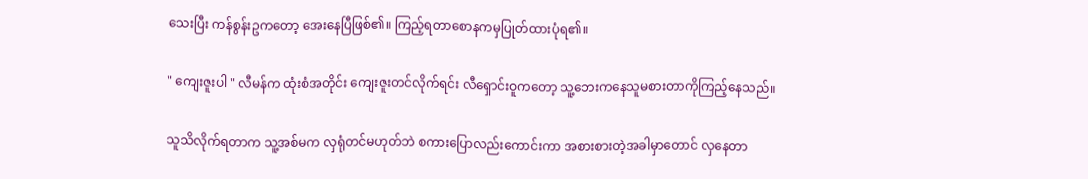သေးပြီး ကန်စွန်းဥကတော့ အေးနေပြီဖြစ်၏။ ကြည့်ရတာစောနကမှပြုတ်ထားပုံရ၏။

" ကျေးဇူးပါ " လီမန်က ထုံးစံအတိုင်း ကျေးဇူးတင်လိုက်ရင်း လီရှောင်းဝူကတော့ သူ့ဘေးကနေသူမစားတာကိုကြည့်နေသည်။

သူသိလိုက်ရတာက သူ့အစ်မက လှရုံတင်မဟုတ်ဘဲ စကားပြောလည်းကောင်းကာ အစားစားတဲ့အခါမှာတောင် လှနေတာ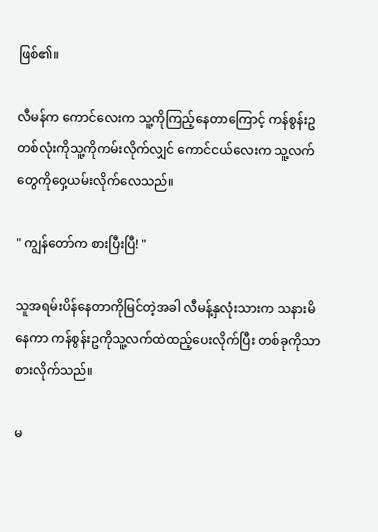ဖြစ်၏။

လီမန်က ကောင်လေးက သူ့ကိုကြည့်နေတာကြောင့် ကန်စွန်းဥတစ်လုံးကိုသူ့ကိုကမ်းလိုက်လျှင် ကောင်ငယ်လေးက သူ့လက်တွေကိုဝှေ့ယမ်းလိုက်လေသည်။

" ကျွန်တော်က စားပြီးပြီ! "

သူအရမ်းပိန်နေတာကိုမြင်တဲ့အခါ လီမန့်နှလုံးသားက သနားမိနေကာ ကန်စွန်းဥကိုသူ့လက်ထဲထည့်ပေးလိုက်ပြီး တစ်ခုကိုသာစားလိုက်သည်။

မ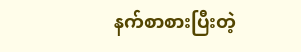နက်စာစားပြီးတဲ့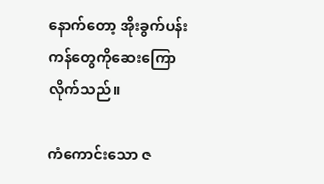နောက်တော့ အိုးခွက်ပန်းကန်တွေကိုဆေးကြောလိုက်သည်။

ကံကောင်းသော ဇ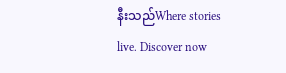နီးသည်Where stories live. Discover now